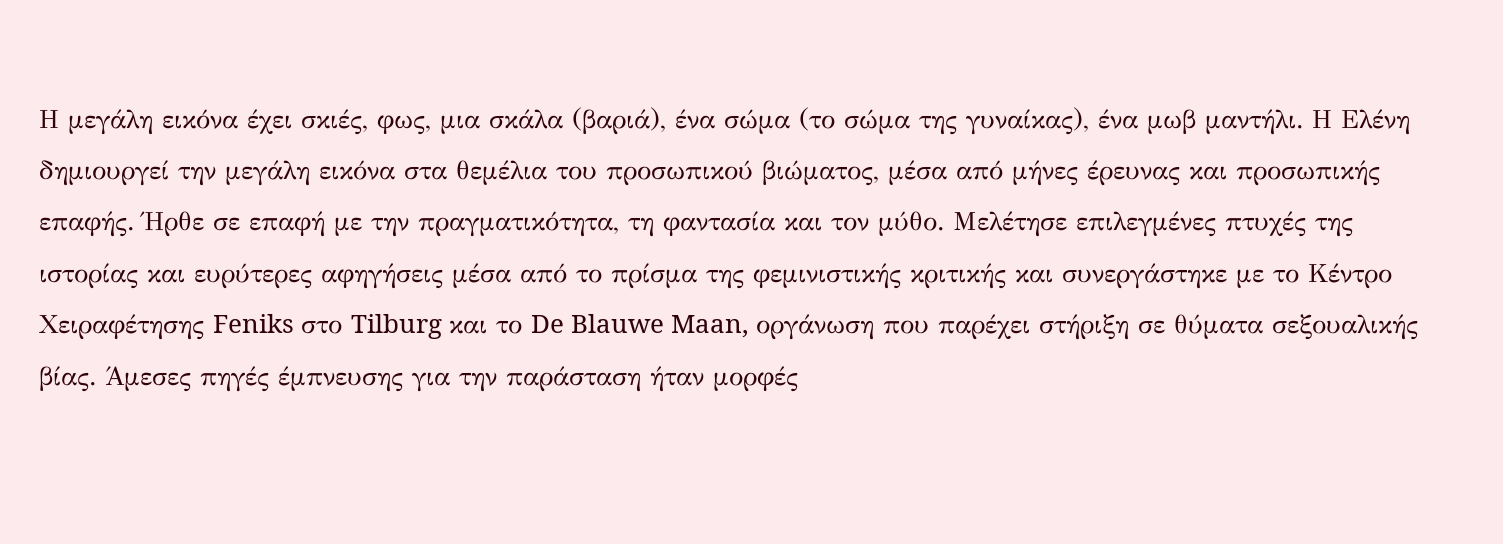Η μεγάλη εικόνα έχει σκιές, φως, μια σκάλα (βαριά), ένα σώμα (το σώμα της γυναίκας), ένα μωβ μαντήλι. Η Ελένη δημιουργεί την μεγάλη εικόνα στα θεμέλια του προσωπικού βιώματος, μέσα από μήνες έρευνας και προσωπικής επαφής. Ήρθε σε επαφή με την πραγματικότητα, τη φαντασία και τον μύθο. Μελέτησε επιλεγμένες πτυχές της ιστορίας και ευρύτερες αφηγήσεις μέσα από το πρίσμα της φεμινιστικής κριτικής και συνεργάστηκε με το Κέντρο Χειραφέτησης Feniks στο Tilburg και το De Blauwe Maan, οργάνωση που παρέχει στήριξη σε θύματα σεξουαλικής βίας. Άμεσες πηγές έμπνευσης για την παράσταση ήταν μορφές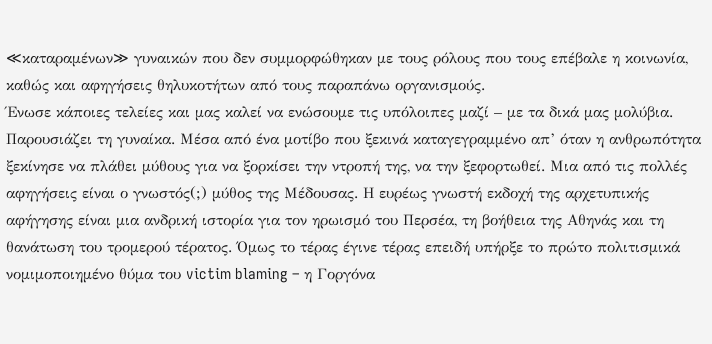≪καταραμένων≫ γυναικών που δεν συμμορφώθηκαν με τους ρόλους που τους επέβαλε η κοινωνία, καθώς και αφηγήσεις θηλυκοτήτων από τους παραπάνω οργανισμούς.
Ένωσε κάποιες τελείες και μας καλεί να ενώσουμε τις υπόλοιπες μαζί – με τα δικά μας μολύβια. Παρουσιάζει τη γυναίκα. Μέσα από ένα μοτίβο που ξεκινά καταγεγραμμένο απ’ όταν η ανθρωπότητα ξεκίνησε να πλάθει μύθους για να ξορκίσει την ντροπή της, να την ξεφορτωθεί. Μια από τις πολλές αφηγήσεις είναι ο γνωστός(;) μύθος της Μέδουσας. Η ευρέως γνωστή εκδοχή της αρχετυπικής αφήγησης είναι μια ανδρική ιστορία για τον ηρωισμό του Περσέα, τη βοήθεια της Αθηνάς και τη θανάτωση του τρομερού τέρατος. Όμως το τέρας έγινε τέρας επειδή υπήρξε το πρώτο πολιτισμικά νομιμοποιημένο θύμα του victim blaming – η Γοργόνα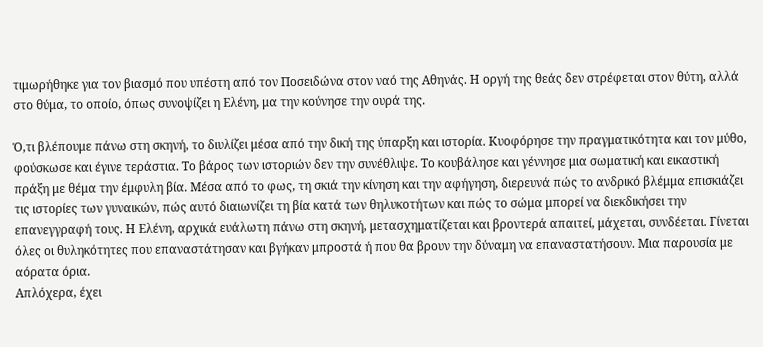τιμωρήθηκε για τον βιασμό που υπέστη από τον Ποσειδώνα στον ναό της Αθηνάς. Η οργή της θεάς δεν στρέφεται στον θύτη, αλλά στο θύμα, το οποίο, όπως συνοψίζει η Ελένη, μα την κούνησε την ουρά της.

Ό,τι βλέπουμε πάνω στη σκηνή, το διυλίζει μέσα από την δική της ύπαρξη και ιστορία. Κυοφόρησε την πραγματικότητα και τον μύθο, φούσκωσε και έγινε τεράστια. Το βάρος των ιστοριών δεν την συνέθλιψε. Το κουβάλησε και γέννησε μια σωματική και εικαστική πράξη με θέμα την έμφυλη βία. Μέσα από το φως, τη σκιά την κίνηση και την αφήγηση, διερευνά πώς το ανδρικό βλέμμα επισκιάζει τις ιστορίες των γυναικών, πώς αυτό διαιωνίζει τη βία κατά των θηλυκοτήτων και πώς το σώμα μπορεί να διεκδικήσει την επανεγγραφή τους. Η Ελένη, αρχικά ευάλωτη πάνω στη σκηνή, μετασχηματίζεται και βροντερά απαιτεί, μάχεται, συνδέεται. Γίνεται όλες οι θυληκότητες που επαναστάτησαν και βγήκαν μπροστά ή που θα βρουν την δύναμη να επαναστατήσουν. Μια παρουσία με αόρατα όρια.
Απλόχερα, έχει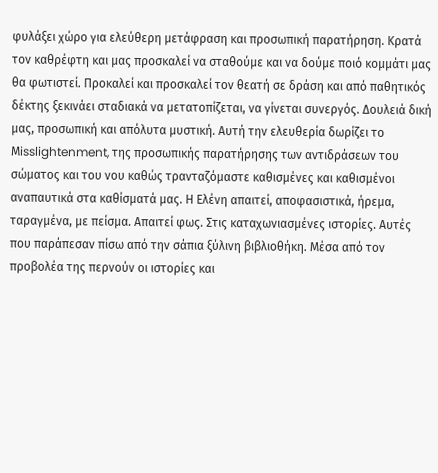φυλάξει χώρο για ελεύθερη μετάφραση και προσωπική παρατήρηση. Κρατά τον καθρέφτη και μας προσκαλεί να σταθούμε και να δούμε ποιό κομμάτι μας θα φωτιστεί. Προκαλεί και προσκαλεί τον θεατή σε δράση και από παθητικός δέκτης ξεκινάει σταδιακά να μετατοπίζεται, να γίνεται συνεργός. Δουλειά δική μας, προσωπική και απόλυτα μυστική. Αυτή την ελευθερία δωρίζει το Μisslightenment, της προσωπικής παρατήρησης των αντιδράσεων του σώματος και του νου καθώς τρανταζόμαστε καθισμένες και καθισμένοι αναπαυτικά στα καθίσματά μας. Η Ελένη απαιτεί, αποφασιστικά, ήρεμα, ταραγμένα, με πείσμα. Απαιτεί φως. Στις καταχωνιασμένες ιστορίες. Αυτές που παράπεσαν πίσω από την σάπια ξύλινη βιβλιοθήκη. Μέσα από τον προβολέα της περνούν οι ιστορίες και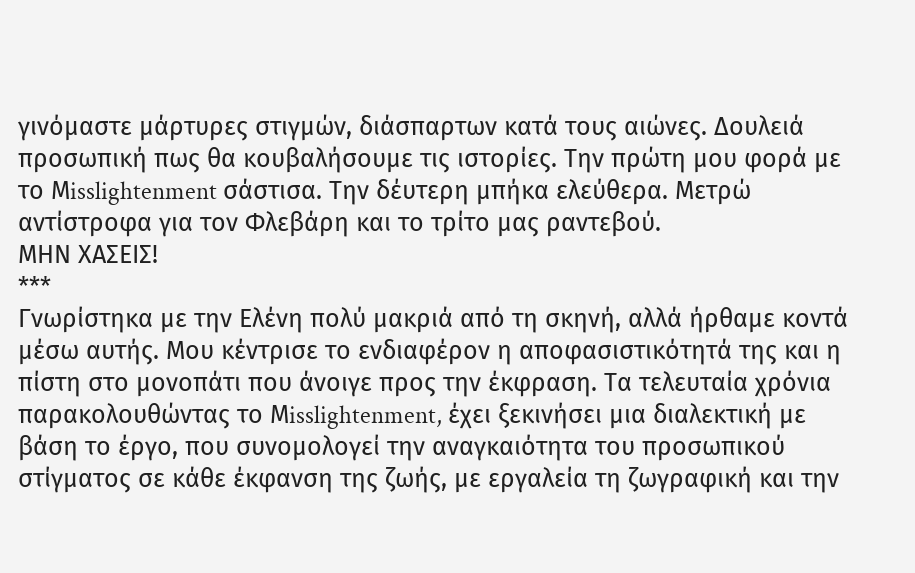γινόμαστε μάρτυρες στιγμών, διάσπαρτων κατά τους αιώνες. Δουλειά προσωπική πως θα κουβαλήσουμε τις ιστορίες. Την πρώτη μου φορά με το Μisslightenment σάστισα. Την δέυτερη μπήκα ελεύθερα. Μετρώ αντίστροφα για τον Φλεβάρη και το τρίτο μας ραντεβού.
ΜΗΝ ΧΑΣΕΙΣ!
***
Γνωρίστηκα με την Ελένη πολύ μακριά από τη σκηνή, αλλά ήρθαμε κοντά μέσω αυτής. Μου κέντρισε το ενδιαφέρον η αποφασιστικότητά της και η πίστη στο μονοπάτι που άνοιγε προς την έκφραση. Τα τελευταία χρόνια παρακολουθώντας το Μisslightenment, έχει ξεκινήσει μια διαλεκτική με βάση το έργο, που συνομολογεί την αναγκαιότητα του προσωπικού στίγματος σε κάθε έκφανση της ζωής, με εργαλεία τη ζωγραφική και την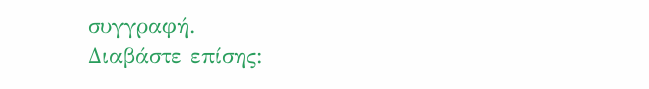συγγραφή.
Διαβάστε επίσης: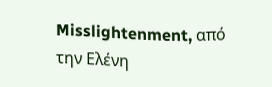Misslightenment, από την Ελένη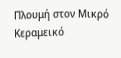Πλουμή στον Μικρό Κεραμεικό